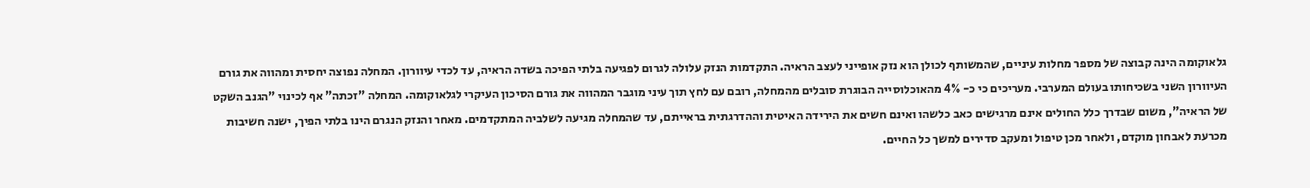גלאוקומה הינה קבוצה של מספר מחלות עיניים, שהמשותף לכולן הוא נזק אופייני לעצב הראיה. התקדמות הנזק עלולה לגרום לפגיעה בלתי הפיכה בשדה הראיה, עד לכדי עיוורון. המחלה נפוצה יחסית ומהווה את גורם העיוורון השני בשכיחותו בעולם המערבי. מעריכים כי כ- 4% מהאוכלוסייה הבוגרת סובלים מהמחלה, רובם עם לחץ תוך עיני מוגבר המהווה את גורם הסיכון העיקרי לגלאוקומה. המחלה "זכתה" אף לכינוי "הגנב השקט של הראיה", משום שבדרך כלל החולים אינם מרגישים כאב כלשהו ואינם חשים את הירידה האיטית וההדרגתית בראייתם, עד שהמחלה מגיעה לשלביה המתקדמים. מאחר והנזק הנגרם הינו בלתי הפיך, ישנה חשיבות מכרעת לאבחון מוקדם, ולאחר מכן טיפול ומעקב סדירים למשך כל החיים.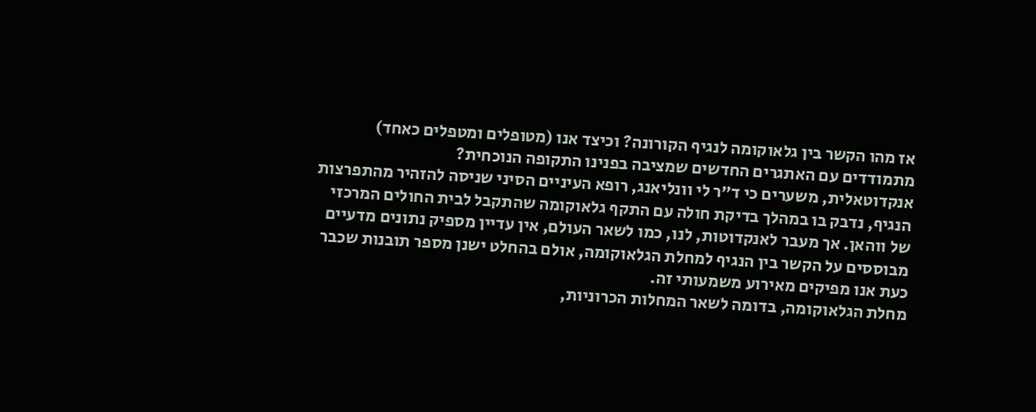אז מהו הקשר בין גלאוקומה לנגיף הקורונה? וכיצד אנו (מטופלים ומטפלים כאחד) מתמודדים עם האתגרים החדשים שמציבה בפנינו התקופה הנוכחית?
אנקדוטאלית, משערים כי ד"ר לי וונליאנג, רופא העיניים הסיני שניסה להזהיר מהתפרצות הנגיף, נדבק בו במהלך בדיקת חולה עם התקף גלאוקומה שהתקבל לבית החולים המרכזי של ווהאן. אך מעבר לאנקדוטות, לנו, כמו לשאר העולם, אין עדיין מספיק נתונים מדעיים מבוססים על הקשר בין הנגיף למחלת הגלאוקומה, אולם בהחלט ישנן מספר תובנות שכבר כעת אנו מפיקים מאירוע משמעותי זה.
מחלת הגלאוקומה, בדומה לשאר המחלות הכרוניות,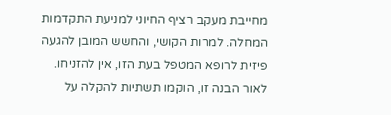מחייבת מעקב רציף החיוני למניעת התקדמות המחלה. למרות הקושי, והחשש המובן להגעה פיזית לרופא המטפל בעת הזו, אין להזניחו. לאור הבנה זו, הוקמו תשתיות להקלה על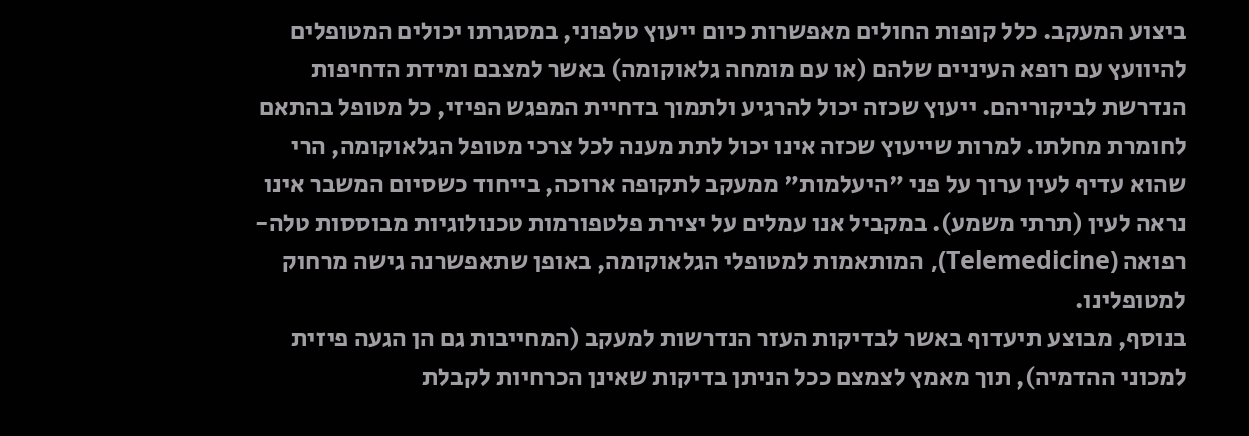ביצוע המעקב. כלל קופות החולים מאפשרות כיום ייעוץ טלפוני, במסגרתו יכולים המטופלים להיוועץ עם רופא העיניים שלהם (או עם מומחה גלאוקומה) באשר למצבם ומידת הדחיפות הנדרשת לביקוריהם. ייעוץ שכזה יכול להרגיע ולתמוך בדחיית המפגש הפיזי, כל מטופל בהתאם לחומרת מחלתו. למרות שייעוץ שכזה אינו יכול לתת מענה לכל צרכי מטופל הגלאוקומה, הרי שהוא עדיף לעין ערוך על פני "היעלמות" ממעקב לתקופה ארוכה, בייחוד כשסיום המשבר אינו נראה לעין (תרתי משמע). במקביל אנו עמלים על יצירת פלטפורמות טכנולוגיות מבוססות טלה-רפואה (Telemedicine), המותאמות למטופלי הגלאוקומה, באופן שתאפשרנה גישה מרחוק למטופלינו.
בנוסף, מבוצע תיעדוף באשר לבדיקות העזר הנדרשות למעקב (המחייבות גם הן הגעה פיזית למכוני ההדמיה), תוך מאמץ לצמצם ככל הניתן בדיקות שאינן הכרחיות לקבלת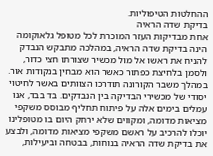ההחלטות הטיפוליות.
בדיקת שדה הראיה
אחת מבדיקות העזר המוכרת לכל מטופל גלאוקומה הינה בדיקת שדה הראיה, במהלכה מתבקש הנבדק להניח את ראשו אל מול מכשיר שצורתו חצי כדור, ולסמן בלחיצת כפתור כאשר הוא מבחין בנקודות אור. במהלך משבר הקורונה תודרכו הצוותים באשר לחיטוי יסודי של מכשירי הבדיקה בין הנבדקים. בד בבד, אנו עמלים בימים אלה על פיתוח תחליף מבוסס משקפי מציאות מדומה, ומקווים שלא ירחק היום בו מטופלינו יוכלו להרכיב על ראשם משקפי מציאות מדומה, ולבצע את בדיקת שדה הראיה בנוחות, בבטחה וביעילות,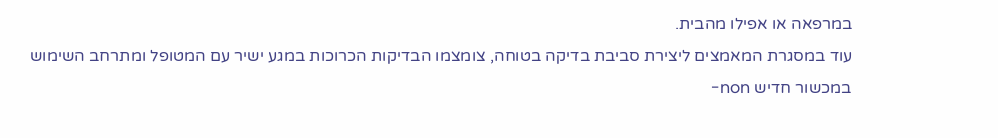במרפאה או אפילו מהבית.
עוד במסגרת המאמצים ליצירת סביבת בדיקה בטוחה, צומצמו הבדיקות הכרוכות במגע ישיר עם המטופל ומתרחב השימוש במכשור חדיש non-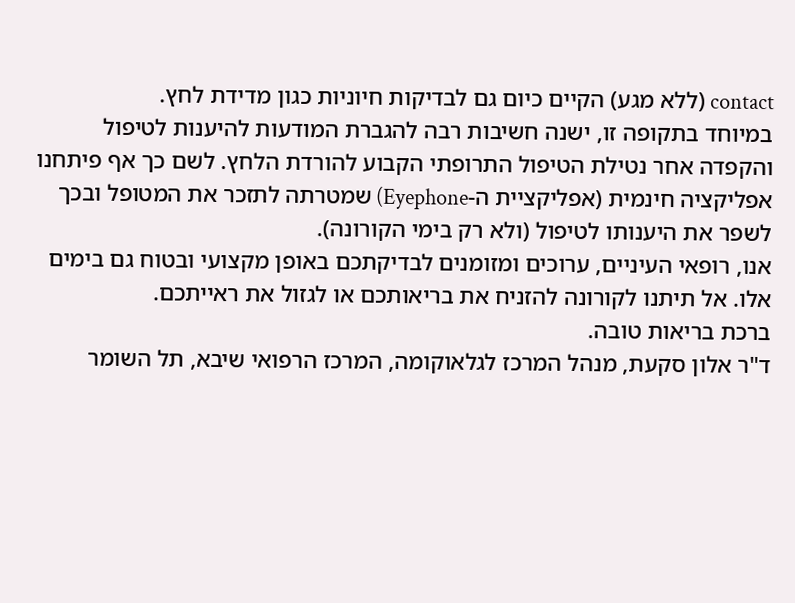contact (ללא מגע) הקיים כיום גם לבדיקות חיוניות כגון מדידת לחץ.
במיוחד בתקופה זו, ישנה חשיבות רבה להגברת המודעות להיענות לטיפול והקפדה אחר נטילת הטיפול התרופתי הקבוע להורדת הלחץ. לשם כך אף פיתחנו אפליקציה חינמית (אפליקציית ה-Eyephone) שמטרתה לתזכר את המטופל ובכך לשפר את היענותו לטיפול (ולא רק בימי הקורונה).
אנו, רופאי העיניים, ערוכים ומזומנים לבדיקתכם באופן מקצועי ובטוח גם בימים אלו. אל תיתנו לקורונה להזניח את בריאותכם או לגזול את ראייתכם.
ברכת בריאות טובה.
ד"ר אלון סקעת, מנהל המרכז לגלאוקומה, המרכז הרפואי שיבא, תל השומר